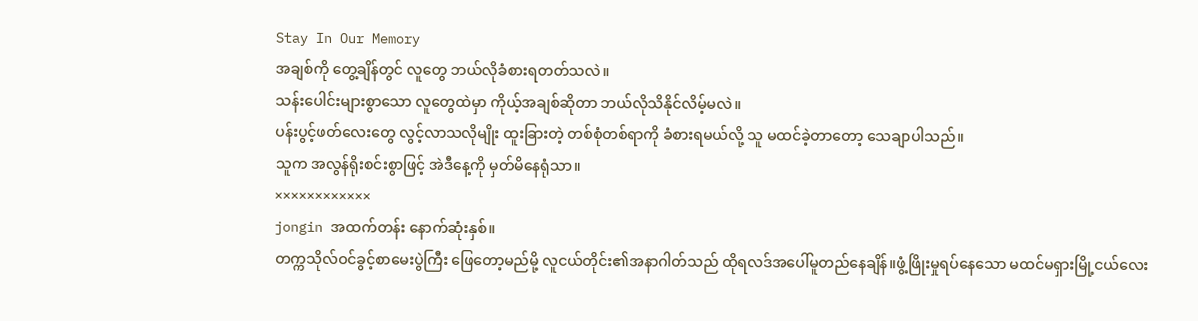Stay In Our Memory
အချစ်ကို တွေ့ချိန်တွင် လူတွေ ဘယ်လိုခံစားရတတ်သလဲ။
သန်းပေါင်းများစွာသော လူတွေထဲမှာ ကိုယ့်အချစ်ဆိုတာ ဘယ်လိုသိနိုင်လိမ့်မလဲ။
ပန်းပွင့်ဖတ်လေးတွေ လွင့်လာသလိုမျိုး ထူးခြားတဲ့ တစ်စုံတစ်ရာကို ခံစားရမယ်လို့ သူ မထင်ခဲ့တာတော့ သေချာပါသည်။
သူက အလွန်ရိုးစင်းစွာဖြင့် အဲဒီနေ့ကို မှတ်မိနေရုံသာ။
××××××××××××
jongin အထက်တန်း နောက်ဆုံးနှစ်။
တက္ကသိုလ်ဝင်ခွင့်စာမေးပွဲကြီး ဖြေတော့မည်မို့ လူငယ်တိုင်း၏အနာဂါတ်သည် ထိုရလဒ်အပေါ်မူတည်နေချိန်။ဖွံ့ဖြိုးမှုရပ်နေသော မထင်မရှားမြို့ငယ်လေး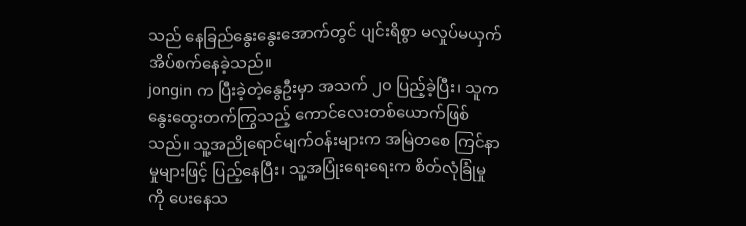သည် နေခြည်နွေးနွေးအောက်တွင် ပျင်းရိစွာ မလှုပ်မယှက် အိပ်စက်နေခဲ့သည်။
jongin က ပြီးခဲ့တဲ့နွေဦးမှာ အသက် ၂၀ ပြည့်ခဲ့ပြီး၊ သူက နွေးထွေးတက်ကြွသည့် ကောင်လေးတစ်ယောက်ဖြစ်သည်။ သူ့အညိုရောင်မျက်ဝန်းများက အမြဲတစေ ကြင်နာမှုများဖြင့် ပြည့်နေပြီး၊ သူ့အပြုံးရေးရေးက စိတ်လုံခြုံမှုကို ပေးနေသ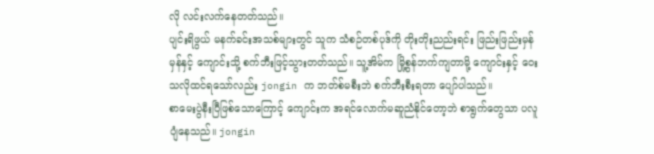လို လင်းလက်နေတတ်သည်။
ပျင်းရိဖွယ် မနက်ခင်းအသစ်များတွင် သူက သံစဉ်တစ်ပုဒ်ကို တိုးတိုးညည်းရင်း ဖြည်းဖြည်းမှန်မှန်နှင့် ကျောင်းသို့ စက်ဘီးဖြင့်သွားတတ်သည်။ သူ့အိမ်က မြို့စွန်ဘက်ကျတာမို့ ကျောင်းနှင့် ဝေးသလိုထင်ရသော်လည်း jongin က ဘတ်စ်မစီးဘဲ စက်ဘီးစီးရတာ ပျော်ပါသည်။
စာမေးပွဲနီးပြီဖြစ်သောကြောင့် ကျောင်းက အရင်လောက်မဆူညံနိုင်တော့ဘဲ စာရွက်တွေသာ ပလူပျံနေသည်။ jongin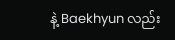နဲ့ Baekhyun လည်း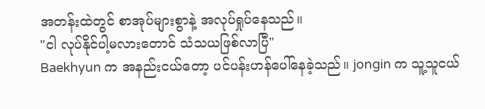အတန်းထဲတွင် စာအုပ်များစွာနဲ့ အလုပ်ရှုပ်နေသည်။
"ငါ လုပ်နိုင်ပါ့မလားတောင် သံသယဖြစ်လာပြီ"
Baekhyun က အနည်းငယ်တော့ ပင်ပန်းဟန်ပေါ်နေခဲ့သည်။ jongin က သူ့သူငယ်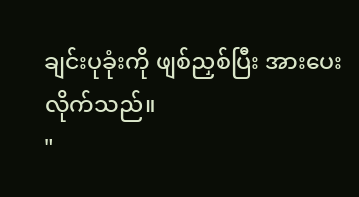ချင်းပုခုံးကို ဖျစ်ညှစ်ပြီး အားပေးလိုက်သည်။
"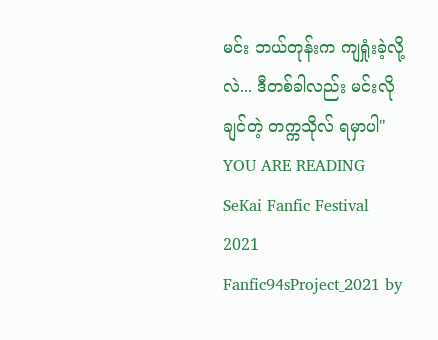မင်း ဘယ်တုန်းက ကျရှုံးခဲ့လို့လဲ... ဒီတစ်ခါလည်း မင်းလိုချင်တဲ့ တက္ကသိုလ် ရမှာပါ"
YOU ARE READING
SeKai Fanfic Festival 2021
Fanfic94sProject_2021 by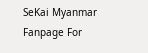SeKai Myanmar Fanpage For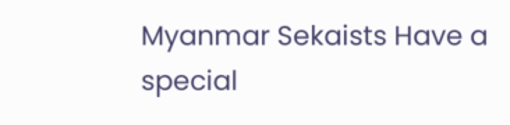Myanmar Sekaists Have a special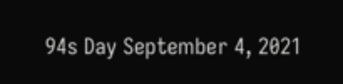94s Day September 4, 2021